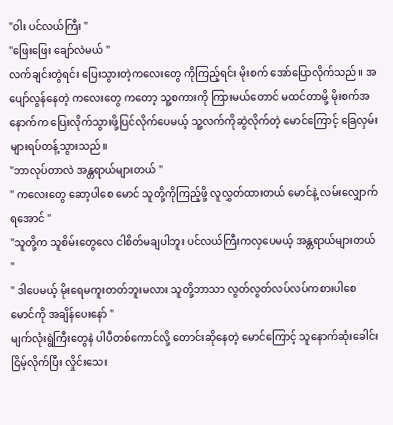"ဝါး ပင်လယ်ကြီး "
"ဖြေးဖြေး ချော်လဲမယ် "
လက်ချင်းတွဲရင်း ပြေးသွားတဲ့ကလေးတွေ ကိုကြည့်ရင်း မိုးစက် အော်ပြောလိုက်သည်။ အပျော်လွန်နေတဲ့ ကလေးတွေ ကတော့ သူ့စကားကို ကြားမယ်တောင် မထင်တာမို့ မိုးစက်အနောက်က ပြေးလိုက်သွားဖို့ပြင်လိုက်ပေမယ့် သူ့လက်ကိုဆွဲလိုက်တဲ့ မောင်ကြောင့် ခြေလှမ်းများရပ်တန့်သွားသည်။
"ဘာလုပ်တာလဲ အန္တရာယ်များတယ် "
" ကလေးတွေ ဆော့ပါစေ မောင် သူတို့ကိုကြည့်ဖို့ လူလွှတ်ထားတယ် မောင်နဲ့ လမ်းလျှောက်ရအောင် "
"သူတို့က သူစိမ်းတွေလေ ငါစိတ်မချပါဘူး ပင်လယ်ကြီးကလှပေမယ့် အန္တရာယ်များတယ် "
" ဒါပေမယ့် မိုးရေမကူးတတ်ဘူးမလား သူတို့ဘာသာ လွတ်လွတ်လပ်လပ်ကစားပါစေ မောင်ကို အချိန်ပေးနော် "
မျက်လုံးရွဲကြီးတွေနဲ ပါပီတစ်ကောင်လို့ တောင်းဆိုနေတဲ့ မောင်ကြောင့် သူနောက်ဆုံးခေါင်းငြိမ့်လိုက်ပြီး လှိုင်းသေး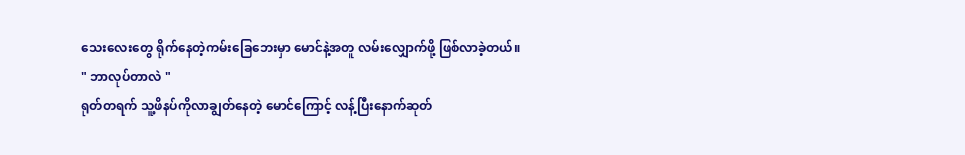သေးလေးတွေ ရိုက်နေတဲ့ကမ်းခြေဘေးမှာ မောင်နဲ့အတူ လမ်းလျှောက်ဖို့ ဖြစ်လာခဲ့တယ်။
" ဘာလုပ်တာလဲ "
ရုတ်တရက် သူ့ဖိနပ်ကိုလာချွတ်နေတဲ့ မောင်ကြောင့် လန့်ပြီးနောက်ဆုတ်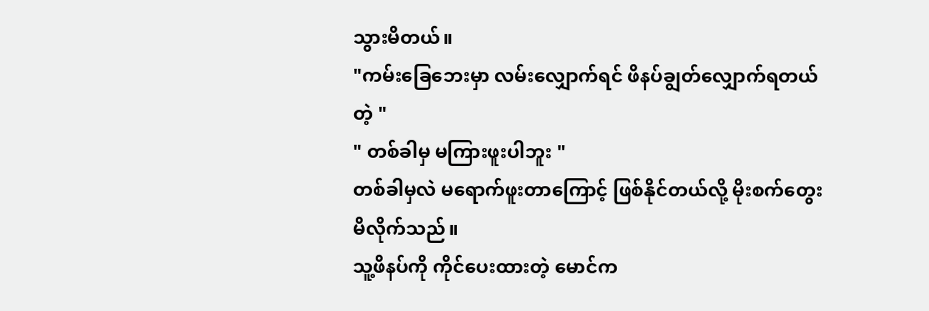သွားမိတယ်။
"ကမ်းခြေဘေးမှာ လမ်းလျှောက်ရင် ဖိနပ်ချွတ်လျှောက်ရတယ်တဲ့ "
" တစ်ခါမှ မကြားဖူးပါဘူး "
တစ်ခါမှလဲ မရောက်ဖူးတာကြောင့် ဖြစ်နိုင်တယ်လို့ မိုးစက်တွေးမိလိုက်သည်။
သူ့ဖိနပ်ကို ကိုင်ပေးထားတဲ့ မောင်က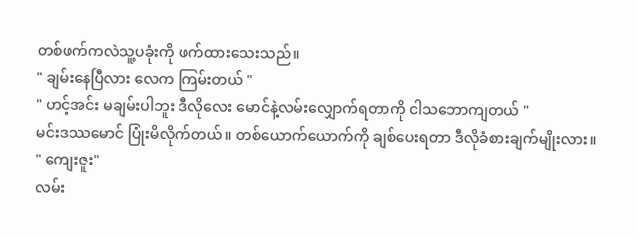တစ်ဖက်ကလဲသူ့ပခုံးကို ဖက်ထားသေးသည်။
" ချမ်းနေပြီလား လေက ကြမ်းတယ် "
" ဟင့်အင်း မချမ်းပါဘူး ဒီလိုလေး မောင်နဲ့လမ်းလျှောက်ရတာကို ငါသဘောကျတယ် "
မင်းဒဿမောင် ပြုံးမိလိုက်တယ်။ တစ်ယောက်ယောက်ကို ချစ်ပေးရတာ ဒီလိုခံစားချက်မျိုးလား။
" ကျေးဇူး"
လမ်း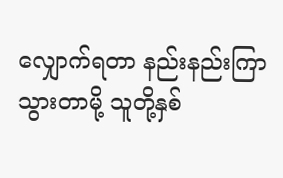လျှောက်ရတာ နည်းနည်းကြာသွားတာမို့ သူတို့နှစ်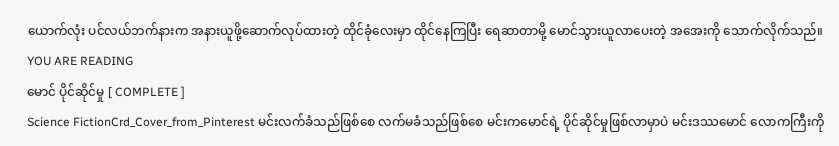ယောက်လုံး ပင်လယ်ဘက်နားက အနားယူဖို့ဆောက်လုပ်ထားတဲ့ ထိုင်ခုံလေးမှာ ထိုင်နေကြပြီး ရေဆာတာမို့ မောင်သွားယူလာပေးတဲ့ အအေးကို သောက်လိုက်သည်။
YOU ARE READING
မောင် ပိုင်ဆိုင်မှု [ COMPLETE ]
Science FictionCrd_Cover_from_Pinterest မင်းလက်ခံသည်ဖြစ်စေ လက်မခံသည်ဖြစ်စေ မင်းကမောင်ရဲ့ ပိုင်ဆိုင်မှုဖြစ်လာမှာပဲ မင်းဒဿမောင် လောကကြီးကို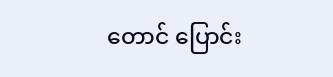တောင် ပြောင်း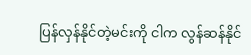ပြန်လှန်နိုင်တဲ့မင်းကို ငါက လွန်ဆန်နိုင်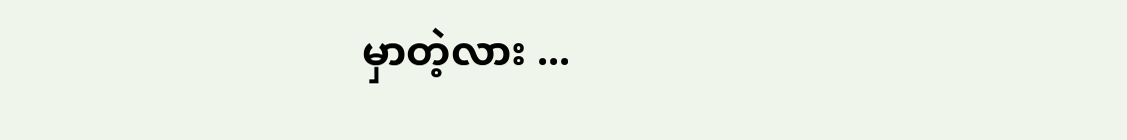မှာတဲ့လား ...